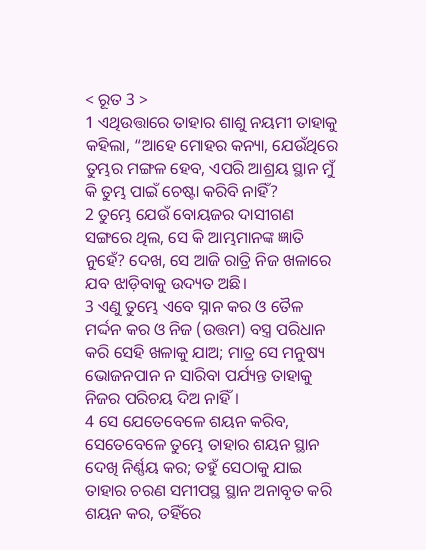< ରୂତ 3 >
1 ଏଥିଉତ୍ତାରେ ତାହାର ଶାଶୁ ନୟମୀ ତାହାକୁ କହିଲା, “ଆହେ ମୋହର କନ୍ୟା, ଯେଉଁଥିରେ ତୁମ୍ଭର ମଙ୍ଗଳ ହେବ, ଏପରି ଆଶ୍ରୟ ସ୍ଥାନ ମୁଁ କି ତୁମ୍ଭ ପାଇଁ ଚେଷ୍ଟା କରିବି ନାହିଁ?
2 ତୁମ୍ଭେ ଯେଉଁ ବୋୟଜର ଦାସୀଗଣ ସଙ୍ଗରେ ଥିଲ, ସେ କି ଆମ୍ଭମାନଙ୍କ ଜ୍ଞାତି ନୁହେଁ? ଦେଖ, ସେ ଆଜି ରାତ୍ରି ନିଜ ଖଳାରେ ଯବ ଝାଡ଼ିବାକୁ ଉଦ୍ୟତ ଅଛି।
3 ଏଣୁ ତୁମ୍ଭେ ଏବେ ସ୍ନାନ କର ଓ ତୈଳ ମର୍ଦ୍ଦନ କର ଓ ନିଜ (ଉତ୍ତମ) ବସ୍ତ୍ର ପରିଧାନ କରି ସେହି ଖଳାକୁ ଯାଅ; ମାତ୍ର ସେ ମନୁଷ୍ୟ ଭୋଜନପାନ ନ ସାରିବା ପର୍ଯ୍ୟନ୍ତ ତାହାକୁ ନିଜର ପରିଚୟ ଦିଅ ନାହିଁ।
4 ସେ ଯେତେବେଳେ ଶୟନ କରିବ, ସେତେବେଳେ ତୁମ୍ଭେ ତାହାର ଶୟନ ସ୍ଥାନ ଦେଖି ନିର୍ଣ୍ଣୟ କର; ତହୁଁ ସେଠାକୁ ଯାଇ ତାହାର ଚରଣ ସମୀପସ୍ଥ ସ୍ଥାନ ଅନାବୃତ କରି ଶୟନ କର, ତହିଁରେ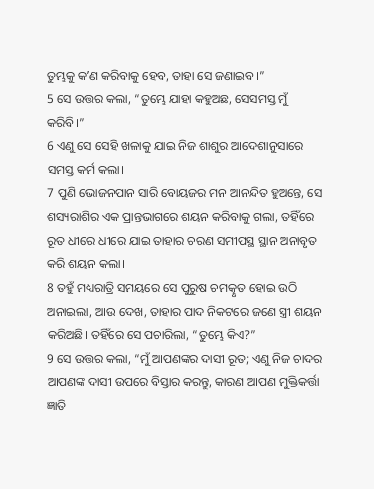ତୁମ୍ଭକୁ କʼଣ କରିବାକୁ ହେବ, ତାହା ସେ ଜଣାଇବ।”
5 ସେ ଉତ୍ତର କଲା, “ତୁମ୍ଭେ ଯାହା କହୁଅଛ, ସେସମସ୍ତ ମୁଁ କରିବି।”
6 ଏଣୁ ସେ ସେହି ଖଳାକୁ ଯାଇ ନିଜ ଶାଶୁର ଆଦେଶାନୁସାରେ ସମସ୍ତ କର୍ମ କଲା।
7 ପୁଣି ଭୋଜନପାନ ସାରି ବୋୟଜର ମନ ଆନନ୍ଦିତ ହୁଅନ୍ତେ, ସେ ଶସ୍ୟରାଶିର ଏକ ପ୍ରାନ୍ତଭାଗରେ ଶୟନ କରିବାକୁ ଗଲା, ତହିଁରେ ରୂତ ଧୀରେ ଧୀରେ ଯାଇ ତାହାର ଚରଣ ସମୀପସ୍ଥ ସ୍ଥାନ ଅନାବୃତ କରି ଶୟନ କଲା।
8 ତହୁଁ ମଧ୍ୟରାତ୍ରି ସମୟରେ ସେ ପୁରୁଷ ଚମତ୍କୃତ ହୋଇ ଉଠି ଅନାଇଲା, ଆଉ ଦେଖ, ତାହାର ପାଦ ନିକଟରେ ଜଣେ ସ୍ତ୍ରୀ ଶୟନ କରିଅଛି। ତହିଁରେ ସେ ପଚାରିଲା, “ତୁମ୍ଭେ କିଏ?”
9 ସେ ଉତ୍ତର କଲା, “ମୁଁ ଆପଣଙ୍କର ଦାସୀ ରୂତ; ଏଣୁ ନିଜ ଚାଦର ଆପଣଙ୍କ ଦାସୀ ଉପରେ ବିସ୍ତାର କରନ୍ତୁ, କାରଣ ଆପଣ ମୁକ୍ତିକର୍ତ୍ତା ଜ୍ଞାତି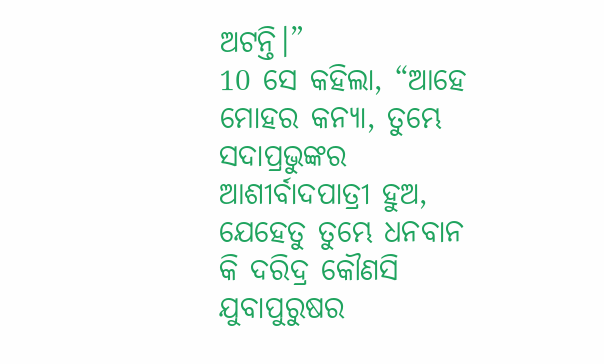ଅଟନ୍ତି।”
10 ସେ କହିଲା, “ଆହେ ମୋହର କନ୍ୟା, ତୁମ୍ଭେ ସଦାପ୍ରଭୁଙ୍କର ଆଶୀର୍ବାଦପାତ୍ରୀ ହୁଅ, ଯେହେତୁ ତୁମ୍ଭେ ଧନବାନ କି ଦରିଦ୍ର କୌଣସି ଯୁବାପୁରୁଷର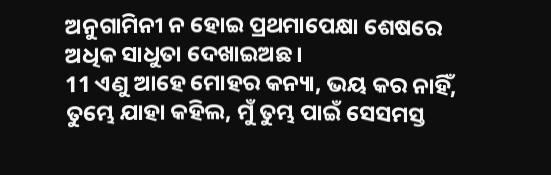ଅନୁଗାମିନୀ ନ ହୋଇ ପ୍ରଥମାପେକ୍ଷା ଶେଷରେ ଅଧିକ ସାଧୁତା ଦେଖାଇଅଛ।
11 ଏଣୁ ଆହେ ମୋହର କନ୍ୟା, ଭୟ କର ନାହିଁ, ତୁମ୍ଭେ ଯାହା କହିଲ, ମୁଁ ତୁମ୍ଭ ପାଇଁ ସେସମସ୍ତ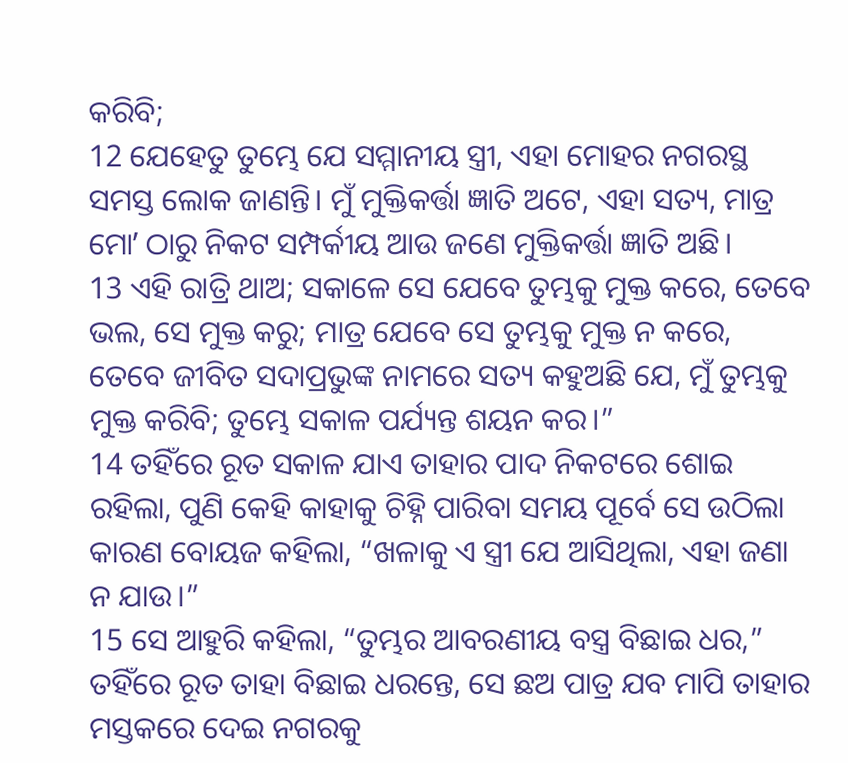କରିବି;
12 ଯେହେତୁ ତୁମ୍ଭେ ଯେ ସମ୍ମାନୀୟ ସ୍ତ୍ରୀ, ଏହା ମୋହର ନଗରସ୍ଥ ସମସ୍ତ ଲୋକ ଜାଣନ୍ତି। ମୁଁ ମୁକ୍ତିକର୍ତ୍ତା ଜ୍ଞାତି ଅଟେ, ଏହା ସତ୍ୟ, ମାତ୍ର ମୋʼ ଠାରୁ ନିକଟ ସମ୍ପର୍କୀୟ ଆଉ ଜଣେ ମୁକ୍ତିକର୍ତ୍ତା ଜ୍ଞାତି ଅଛି।
13 ଏହି ରାତ୍ରି ଥାଅ; ସକାଳେ ସେ ଯେବେ ତୁମ୍ଭକୁ ମୁକ୍ତ କରେ, ତେବେ ଭଲ, ସେ ମୁକ୍ତ କରୁ; ମାତ୍ର ଯେବେ ସେ ତୁମ୍ଭକୁ ମୁକ୍ତ ନ କରେ, ତେବେ ଜୀବିତ ସଦାପ୍ରଭୁଙ୍କ ନାମରେ ସତ୍ୟ କହୁଅଛି ଯେ, ମୁଁ ତୁମ୍ଭକୁ ମୁକ୍ତ କରିବି; ତୁମ୍ଭେ ସକାଳ ପର୍ଯ୍ୟନ୍ତ ଶୟନ କର।”
14 ତହିଁରେ ରୂତ ସକାଳ ଯାଏ ତାହାର ପାଦ ନିକଟରେ ଶୋଇ ରହିଲା, ପୁଣି କେହି କାହାକୁ ଚିହ୍ନି ପାରିବା ସମୟ ପୂର୍ବେ ସେ ଉଠିଲା କାରଣ ବୋୟଜ କହିଲା, “ଖଳାକୁ ଏ ସ୍ତ୍ରୀ ଯେ ଆସିଥିଲା, ଏହା ଜଣା ନ ଯାଉ।”
15 ସେ ଆହୁରି କହିଲା, “ତୁମ୍ଭର ଆବରଣୀୟ ବସ୍ତ୍ର ବିଛାଇ ଧର,” ତହିଁରେ ରୂତ ତାହା ବିଛାଇ ଧରନ୍ତେ, ସେ ଛଅ ପାତ୍ର ଯବ ମାପି ତାହାର ମସ୍ତକରେ ଦେଇ ନଗରକୁ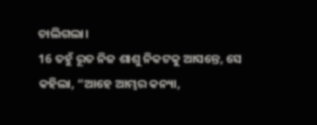ଚାଲିଗଲା।
16 ତହୁଁ ରୂତ ନିଜ ଶାଶୁ ନିକଟକୁ ଆସନ୍ତେ, ସେ କହିଲା, “ଆହେ ଆମ୍ଭର କନ୍ୟା,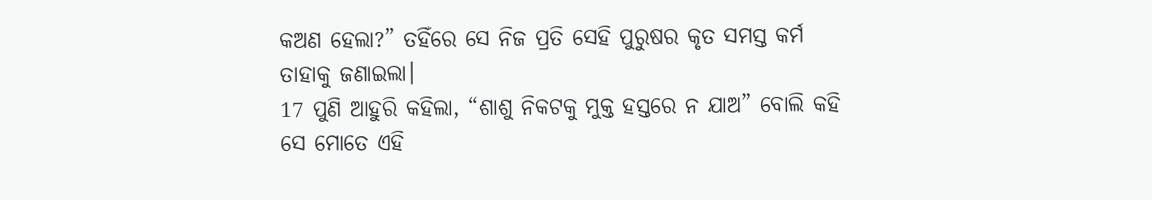କଅଣ ହେଲା?” ତହିଁରେ ସେ ନିଜ ପ୍ରତି ସେହି ପୁରୁଷର କୃତ ସମସ୍ତ କର୍ମ ତାହାକୁ ଜଣାଇଲା।
17 ପୁଣି ଆହୁରି କହିଲା, “ଶାଶୁ ନିକଟକୁ ମୁକ୍ତ ହସ୍ତରେ ନ ଯାଅ” ବୋଲି କହି ସେ ମୋତେ ଏହି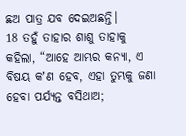ଛଅ ପାତ୍ର ଯବ ଦେଇଅଛନ୍ତି।
18 ତହୁଁ ତାହାର ଶାଶୁ ତାହାକୁ କହିଲା, “ଆହେ ଆମ୍ଭର କନ୍ୟା, ଏ ବିଷୟ କʼଣ ହେବ, ଏହା ତୁମ୍ଭକୁ ଜଣା ହେବା ପର୍ଯ୍ୟନ୍ତ ବସିଥାଅ;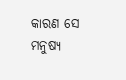କାରଣ ସେ ମନୁଷ୍ୟ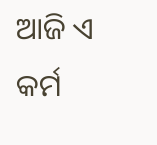ଆଜି ଏ କର୍ମ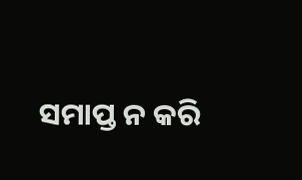ସମାପ୍ତ ନ କରି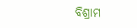ବିଶ୍ରାମ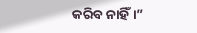କରିବ ନାହିଁ।”